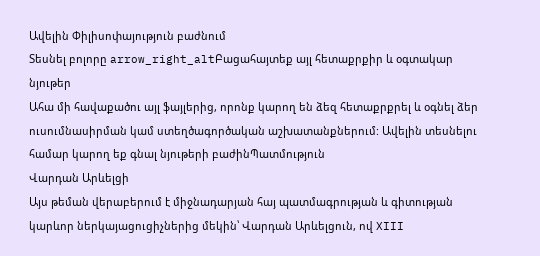Ավելին Փիլիսոփայություն բաժնում
Տեսնել բոլորը arrow_right_altԲացահայտեք այլ հետաքրքիր և օգտակար նյութեր
Ահա մի հավաքածու այլ ֆայլերից, որոնք կարող են ձեզ հետաքրքրել և օգնել ձեր ուսումնասիրման կամ ստեղծագործական աշխատանքներում: Ավելին տեսնելու համար կարող եք գնալ նյութերի բաժինՊատմություն
Վարդան Արևելցի
Այս թեման վերաբերում է միջնադարյան հայ պատմագրության և գիտության կարևոր ներկայացուցիչներից մեկին՝ Վարդան Արևելցուն, ով XIII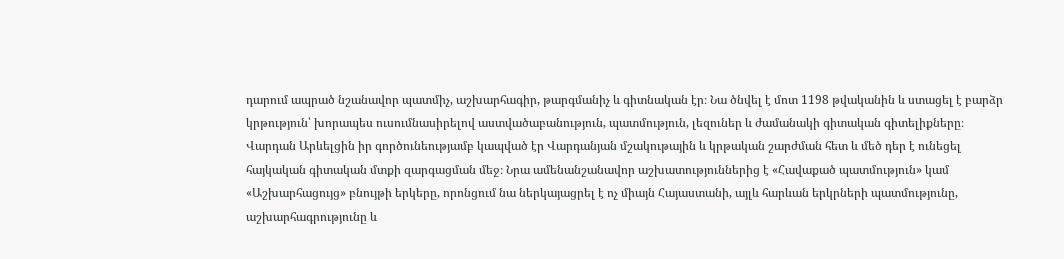դարում ապրած նշանավոր պատմիչ, աշխարհագիր, թարգմանիչ և գիտնական էր։ Նա ծնվել է մոտ 1198 թվականին և ստացել է բարձր կրթություն՝ խորապես ուսումնասիրելով աստվածաբանություն, պատմություն, լեզուներ և ժամանակի գիտական գիտելիքները։ Վարդան Արևելցին իր գործունեությամբ կապված էր Վարդանյան մշակութային և կրթական շարժման հետ և մեծ դեր է ունեցել հայկական գիտական մտքի զարգացման մեջ։ Նրա ամենանշանավոր աշխատություններից է «Հավաքած պատմություն» կամ «Աշխարհացույց» բնույթի երկերը, որոնցում նա ներկայացրել է ոչ միայն Հայաստանի, այլև հարևան երկրների պատմությունը, աշխարհագրությունը և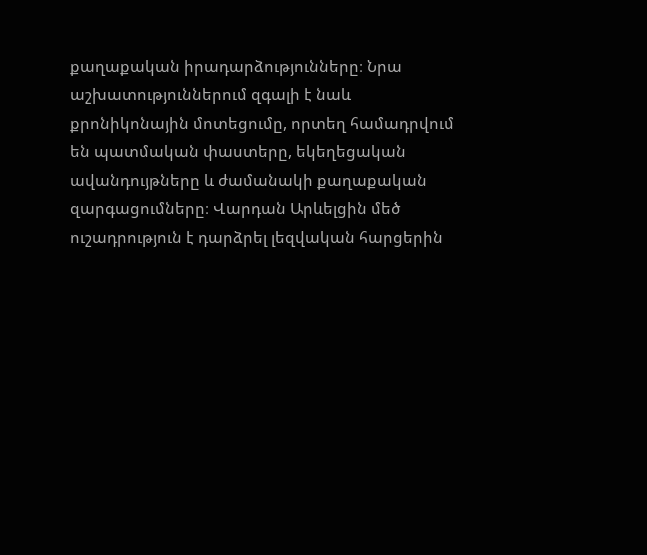քաղաքական իրադարձությունները։ Նրա աշխատություններում զգալի է նաև քրոնիկոնային մոտեցումը, որտեղ համադրվում են պատմական փաստերը, եկեղեցական ավանդույթները և ժամանակի քաղաքական զարգացումները։ Վարդան Արևելցին մեծ ուշադրություն է դարձրել լեզվական հարցերին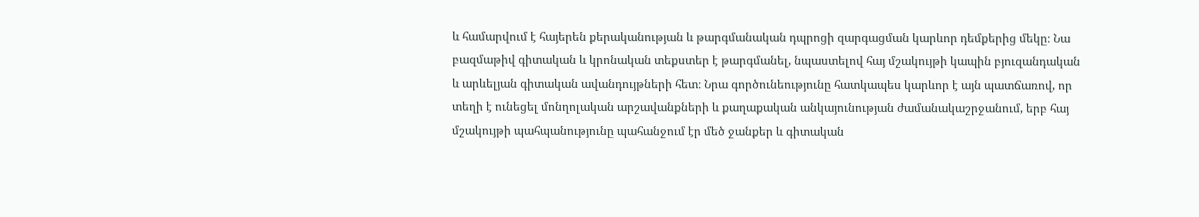և համարվում է հայերեն քերականության և թարգմանական դպրոցի զարգացման կարևոր դեմքերից մեկը։ Նա բազմաթիվ գիտական և կրոնական տեքստեր է թարգմանել, նպաստելով հայ մշակույթի կապին բյուզանդական և արևելյան գիտական ավանդույթների հետ։ Նրա գործունեությունը հատկապես կարևոր է այն պատճառով, որ տեղի է ունեցել մոնղոլական արշավանքների և քաղաքական անկայունության ժամանակաշրջանում, երբ հայ մշակույթի պահպանությունը պահանջում էր մեծ ջանքեր և գիտական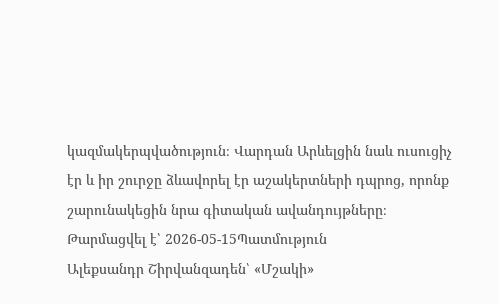կազմակերպվածություն։ Վարդան Արևելցին նաև ուսուցիչ էր և իր շուրջը ձևավորել էր աշակերտների դպրոց, որոնք շարունակեցին նրա գիտական ավանդույթները։
Թարմացվել է՝ 2026-05-15Պատմություն
Ալեքսանդր Շիրվանզադեն՝ «Մշակի»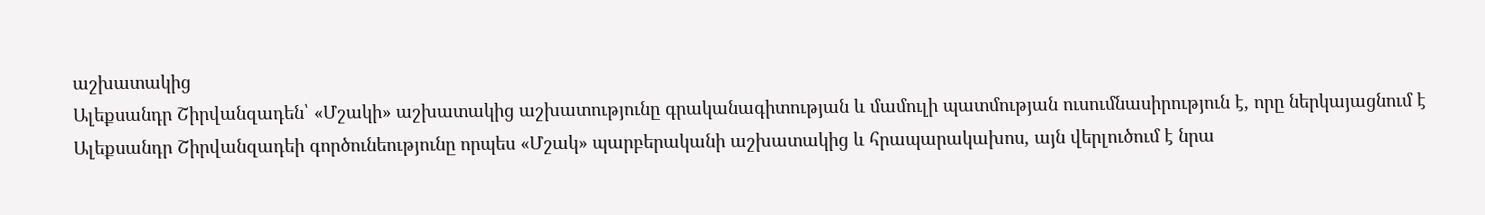աշխատակից
Ալեքսանդր Շիրվանզադեն՝ «Մշակի» աշխատակից աշխատությունը գրականագիտության և մամուլի պատմության ուսումնասիրություն է, որը ներկայացնում է Ալեքսանդր Շիրվանզադեի գործունեությունը որպես «Մշակ» պարբերականի աշխատակից և հրապարակախոս, այն վերլուծում է նրա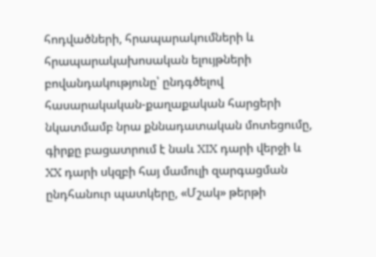հոդվածների, հրապարակումների և հրապարակախոսական ելույթների բովանդակությունը՝ ընդգծելով հասարակական-քաղաքական հարցերի նկատմամբ նրա քննադատական մոտեցումը, գիրքը բացատրում է նաև XIX դարի վերջի և XX դարի սկզբի հայ մամուլի զարգացման ընդհանուր պատկերը, «Մշակ» թերթի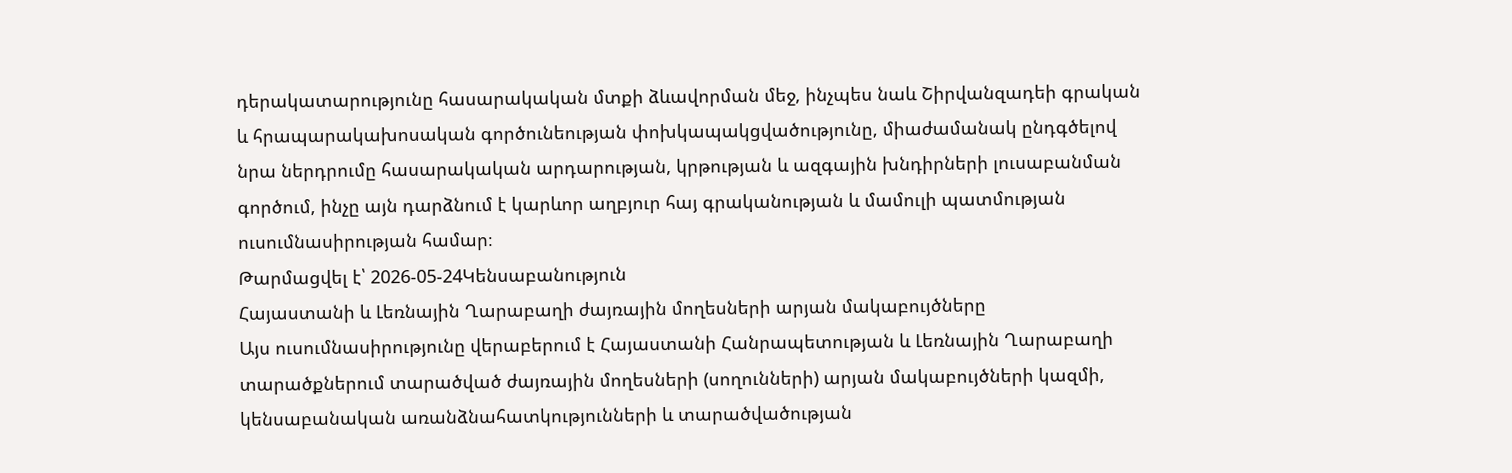դերակատարությունը հասարակական մտքի ձևավորման մեջ, ինչպես նաև Շիրվանզադեի գրական և հրապարակախոսական գործունեության փոխկապակցվածությունը, միաժամանակ ընդգծելով նրա ներդրումը հասարակական արդարության, կրթության և ազգային խնդիրների լուսաբանման գործում, ինչը այն դարձնում է կարևոր աղբյուր հայ գրականության և մամուլի պատմության ուսումնասիրության համար։
Թարմացվել է՝ 2026-05-24Կենսաբանություն
Հայաստանի և Լեռնային Ղարաբաղի ժայռային մողեսների արյան մակաբույծները
Այս ուսումնասիրությունը վերաբերում է Հայաստանի Հանրապետության և Լեռնային Ղարաբաղի տարածքներում տարածված ժայռային մողեսների (սողունների) արյան մակաբույծների կազմի, կենսաբանական առանձնահատկությունների և տարածվածության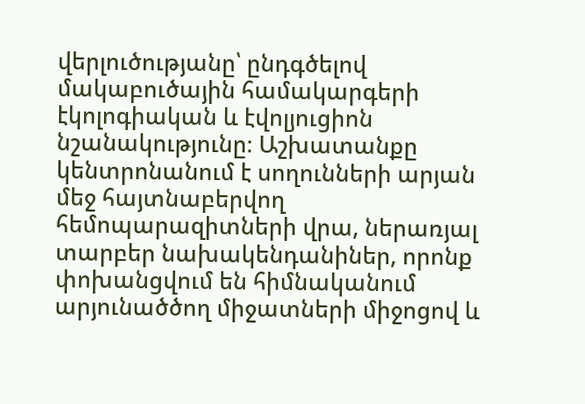վերլուծությանը՝ ընդգծելով մակաբուծային համակարգերի էկոլոգիական և էվոլյուցիոն նշանակությունը։ Աշխատանքը կենտրոնանում է սողունների արյան մեջ հայտնաբերվող հեմոպարազիտների վրա, ներառյալ տարբեր նախակենդանիներ, որոնք փոխանցվում են հիմնականում արյունածծող միջատների միջոցով և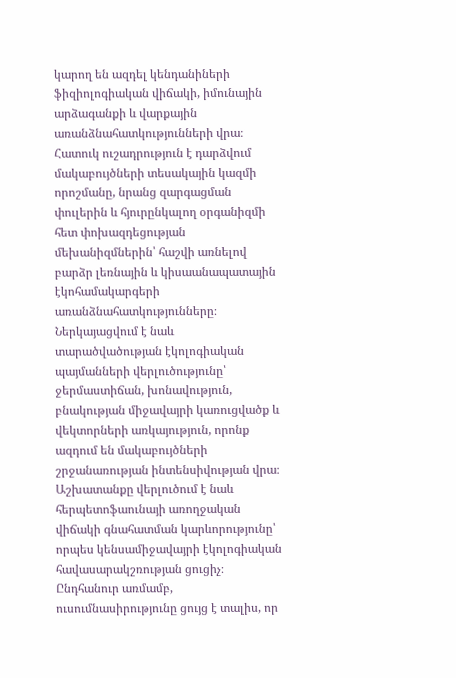կարող են ազդել կենդանիների ֆիզիոլոգիական վիճակի, իմունային արձագանքի և վարքային առանձնահատկությունների վրա։ Հատուկ ուշադրություն է դարձվում մակաբույծների տեսակային կազմի որոշմանը, նրանց զարգացման փուլերին և հյուրընկալող օրգանիզմի հետ փոխազդեցության մեխանիզմներին՝ հաշվի առնելով բարձր լեռնային և կիսաանապատային էկոհամակարգերի առանձնահատկությունները։ Ներկայացվում է նաև տարածվածության էկոլոգիական պայմանների վերլուծությունը՝ ջերմաստիճան, խոնավություն, բնակության միջավայրի կառուցվածք և վեկտորների առկայություն, որոնք ազդում են մակաբույծների շրջանառության ինտենսիվության վրա։ Աշխատանքը վերլուծում է նաև հերպետոֆաունայի առողջական վիճակի գնահատման կարևորությունը՝ որպես կենսամիջավայրի էկոլոգիական հավասարակշռության ցուցիչ։ Ընդհանուր առմամբ, ուսումնասիրությունը ցույց է տալիս, որ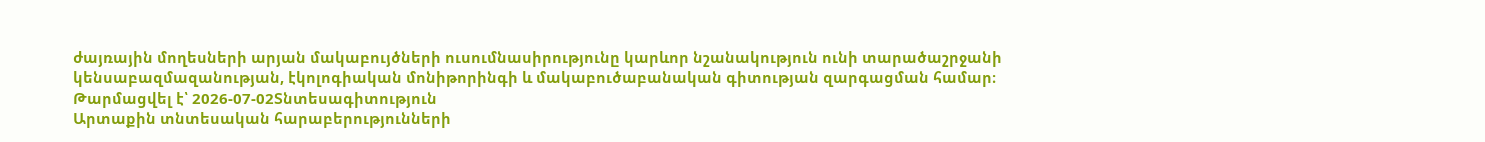ժայռային մողեսների արյան մակաբույծների ուսումնասիրությունը կարևոր նշանակություն ունի տարածաշրջանի կենսաբազմազանության, էկոլոգիական մոնիթորինգի և մակաբուծաբանական գիտության զարգացման համար։
Թարմացվել է՝ 2026-07-02Տնտեսագիտություն
Արտաքին տնտեսական հարաբերությունների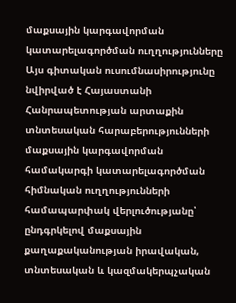մաքսային կարգավորման կատարելագործման ուղղությունները
Այս գիտական ուսումնասիրությունը նվիրված է Հայաստանի Հանրապետության արտաքին տնտեսական հարաբերությունների մաքսային կարգավորման համակարգի կատարելագործման հիմնական ուղղությունների համապարփակ վերլուծությանը՝ ընդգրկելով մաքսային քաղաքականության իրավական, տնտեսական և կազմակերպչական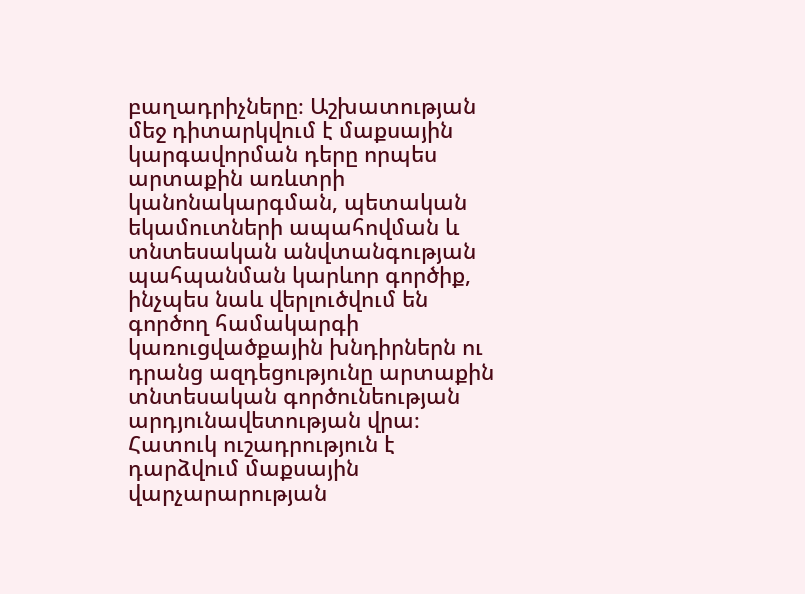բաղադրիչները։ Աշխատության մեջ դիտարկվում է մաքսային կարգավորման դերը որպես արտաքին առևտրի կանոնակարգման, պետական եկամուտների ապահովման և տնտեսական անվտանգության պահպանման կարևոր գործիք, ինչպես նաև վերլուծվում են գործող համակարգի կառուցվածքային խնդիրներն ու դրանց ազդեցությունը արտաքին տնտեսական գործունեության արդյունավետության վրա։ Հատուկ ուշադրություն է դարձվում մաքսային վարչարարության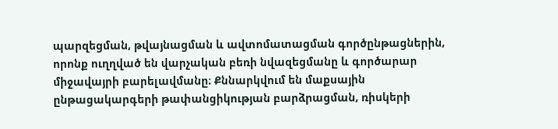պարզեցման, թվայնացման և ավտոմատացման գործընթացներին, որոնք ուղղված են վարչական բեռի նվազեցմանը և գործարար միջավայրի բարելավմանը։ Քննարկվում են մաքսային ընթացակարգերի թափանցիկության բարձրացման, ռիսկերի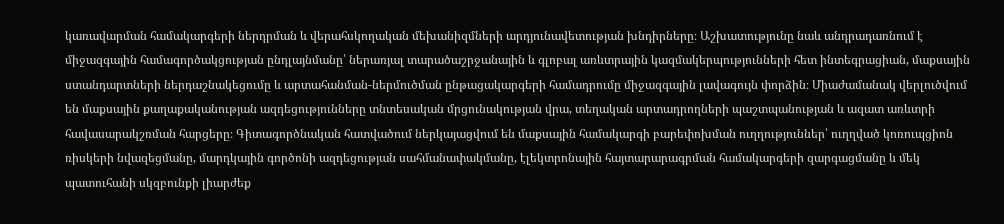կառավարման համակարգերի ներդրման և վերահսկողական մեխանիզմների արդյունավետության խնդիրները։ Աշխատությունը նաև անդրադառնում է միջազգային համագործակցության ընդլայնմանը՝ ներառյալ տարածաշրջանային և գլոբալ առևտրային կազմակերպությունների հետ ինտեգրացիան, մաքսային ստանդարտների ներդաշնակեցումը և արտահանման-ներմուծման ընթացակարգերի համադրումը միջազգային լավագույն փորձին։ Միաժամանակ վերլուծվում են մաքսային քաղաքականության ազդեցությունները տնտեսական մրցունակության վրա, տեղական արտադրողների պաշտպանության և ազատ առևտրի հավասարակշռման հարցերը։ Գիտագործնական հատվածում ներկայացվում են մաքսային համակարգի բարեփոխման ուղղություններ՝ ուղղված կոռուպցիոն ռիսկերի նվազեցմանը, մարդկային գործոնի ազդեցության սահմանափակմանը, էլեկտրոնային հայտարարագրման համակարգերի զարգացմանը և մեկ պատուհանի սկզբունքի լիարժեք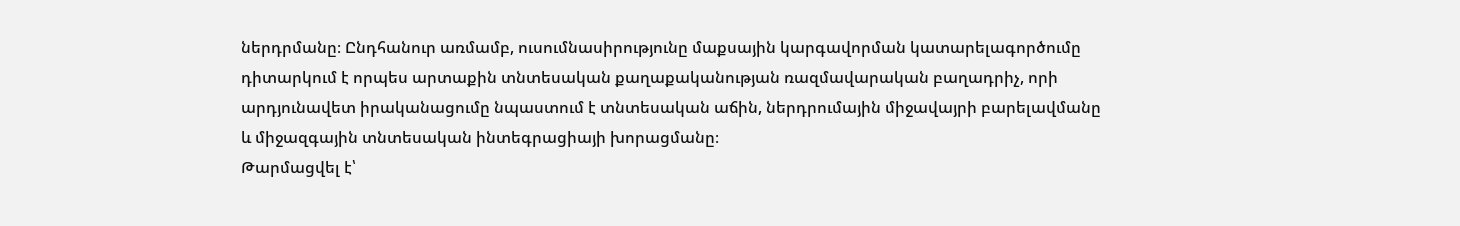ներդրմանը։ Ընդհանուր առմամբ, ուսումնասիրությունը մաքսային կարգավորման կատարելագործումը դիտարկում է որպես արտաքին տնտեսական քաղաքականության ռազմավարական բաղադրիչ, որի արդյունավետ իրականացումը նպաստում է տնտեսական աճին, ներդրումային միջավայրի բարելավմանը և միջազգային տնտեսական ինտեգրացիայի խորացմանը։
Թարմացվել է՝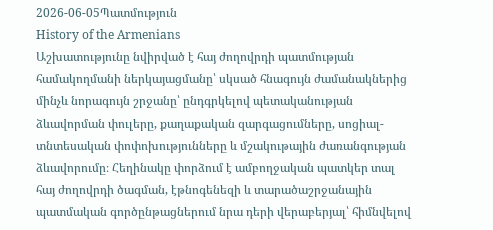2026-06-05Պատմություն
History of the Armenians
Աշխատությունը նվիրված է հայ ժողովրդի պատմության համակողմանի ներկայացմանը՝ սկսած հնագույն ժամանակներից մինչև նորագույն շրջանը՝ ընդգրկելով պետականության ձևավորման փուլերը, քաղաքական զարգացումները, սոցիալ-տնտեսական փոփոխությունները և մշակութային ժառանգության ձևավորումը։ Հեղինակը փորձում է ամբողջական պատկեր տալ հայ ժողովրդի ծագման, էթնոգենեզի և տարածաշրջանային պատմական գործընթացներում նրա դերի վերաբերյալ՝ հիմնվելով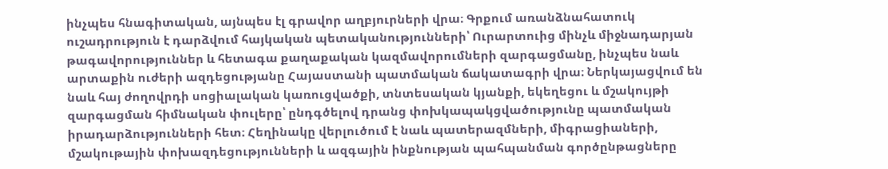ինչպես հնագիտական, այնպես էլ գրավոր աղբյուրների վրա։ Գրքում առանձնահատուկ ուշադրություն է դարձվում հայկական պետականությունների՝ Ուրարտուից մինչև միջնադարյան թագավորություններ և հետագա քաղաքական կազմավորումների զարգացմանը, ինչպես նաև արտաքին ուժերի ազդեցությանը Հայաստանի պատմական ճակատագրի վրա։ Ներկայացվում են նաև հայ ժողովրդի սոցիալական կառուցվածքի, տնտեսական կյանքի, եկեղեցու և մշակույթի զարգացման հիմնական փուլերը՝ ընդգծելով դրանց փոխկապակցվածությունը պատմական իրադարձությունների հետ։ Հեղինակը վերլուծում է նաև պատերազմների, միգրացիաների, մշակութային փոխազդեցությունների և ազգային ինքնության պահպանման գործընթացները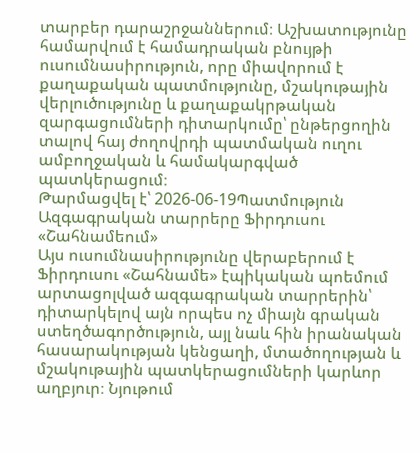տարբեր դարաշրջաններում։ Աշխատությունը համարվում է համադրական բնույթի ուսումնասիրություն, որը միավորում է քաղաքական պատմությունը, մշակութային վերլուծությունը և քաղաքակրթական զարգացումների դիտարկումը՝ ընթերցողին տալով հայ ժողովրդի պատմական ուղու ամբողջական և համակարգված պատկերացում։
Թարմացվել է՝ 2026-06-19Պատմություն
Ազգագրական տարրերը Ֆիրդուսու «Շահնամեում»
Այս ուսումնասիրությունը վերաբերում է Ֆիրդուսու «Շահնամե» էպիկական պոեմում արտացոլված ազգագրական տարրերին՝ դիտարկելով այն որպես ոչ միայն գրական ստեղծագործություն, այլ նաև հին իրանական հասարակության կենցաղի, մտածողության և մշակութային պատկերացումների կարևոր աղբյուր։ Նյութում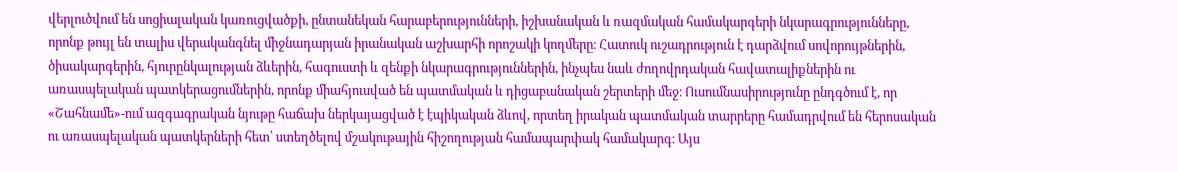վերլուծվում են սոցիալական կառուցվածքի, ընտանեկան հարաբերությունների, իշխանական և ռազմական համակարգերի նկարագրությունները, որոնք թույլ են տալիս վերականգնել միջնադարյան իրանական աշխարհի որոշակի կողմերը։ Հատուկ ուշադրություն է դարձվում սովորույթներին, ծիսակարգերին, հյուրընկալության ձևերին, հագուստի և զենքի նկարագրություններին, ինչպես նաև ժողովրդական հավատալիքներին ու առասպելական պատկերացումներին, որոնք միահյուսված են պատմական և դիցաբանական շերտերի մեջ։ Ուսումնասիրությունը ընդգծում է, որ «Շահնամե»-ում ազգագրական նյութը հաճախ ներկայացված է էպիկական ձևով, որտեղ իրական պատմական տարրերը համադրվում են հերոսական ու առասպելական պատկերների հետ՝ ստեղծելով մշակութային հիշողության համապարփակ համակարգ։ Այս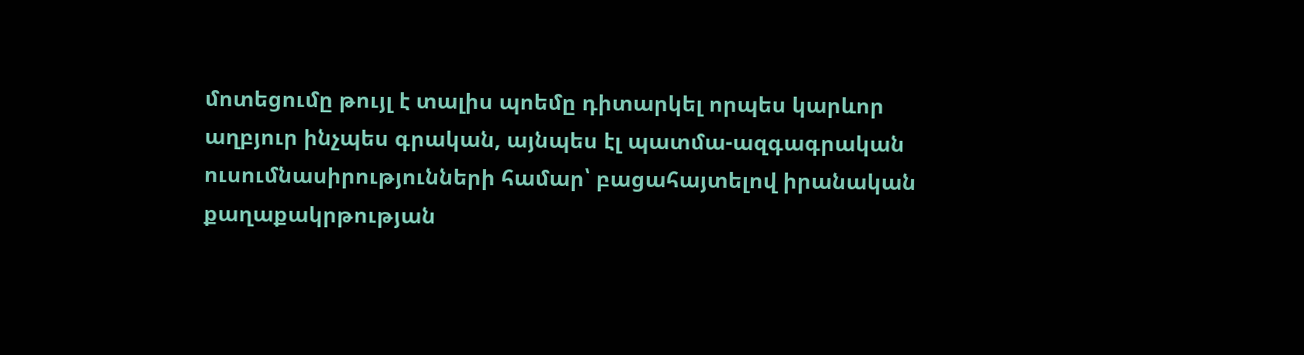մոտեցումը թույլ է տալիս պոեմը դիտարկել որպես կարևոր աղբյուր ինչպես գրական, այնպես էլ պատմա-ազգագրական ուսումնասիրությունների համար՝ բացահայտելով իրանական քաղաքակրթության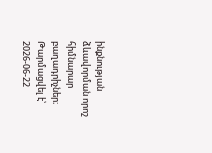ինքնության ձևավորման որոշ հիմնարար բաղադրիչներ։
Թարմացվել է՝ 2026-06-22